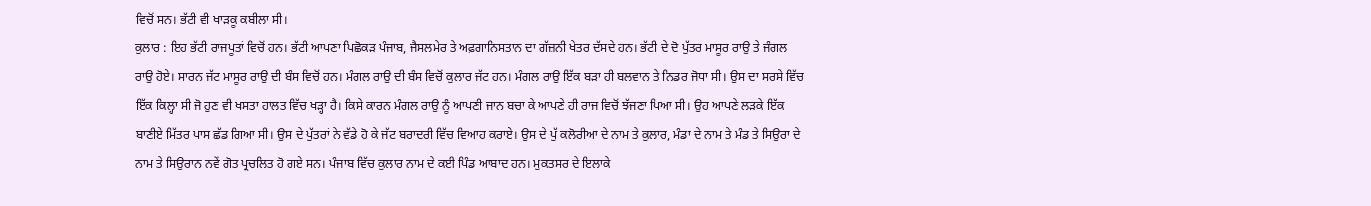ਵਿਚੋਂ ਸਨ। ਭੱਟੀ ਵੀ ਖਾੜਕੂ ਕਬੀਲਾ ਸੀ।
ਕੁਲਾਰ : ਇਹ ਭੱਟੀ ਰਾਜਪੂਤਾਂ ਵਿਚੋਂ ਹਨ। ਭੱਟੀ ਆਪਣਾ ਪਿਛੋਕੜ ਪੰਜਾਬ, ਜੈਸਲਮੇਰ ਤੇ ਅਫ਼ਗਾਨਿਸਤਾਨ ਦਾ ਗੱਜ਼ਨੀ ਖੇਤਰ ਦੱਸਦੇ ਹਨ। ਭੱਟੀ ਦੇ ਦੋ ਪੁੱਤਰ ਮਾਸੂਰ ਰਾਉ ਤੇ ਜੰਗਲ ਰਾਉ ਹੋਏ। ਸਾਰਨ ਜੱਟ ਮਾਸੂਰ ਰਾਉ ਦੀ ਬੰਸ ਵਿਚੋਂ ਹਨ। ਮੰਗਲ ਰਾਉ ਦੀ ਬੰਸ ਵਿਚੋਂ ਕੁਲਾਰ ਜੱਟ ਹਨ। ਮੰਗਲ ਰਾਉ ਇੱਕ ਬੜਾ ਹੀ ਬਲਵਾਨ ਤੇ ਨਿਡਰ ਜੋਧਾ ਸੀ। ਉਸ ਦਾ ਸਰਸੇ ਵਿੱਚ ਇੱਕ ਕਿਲ੍ਹਾ ਸੀ ਜੋ ਹੁਣ ਵੀ ਖਸਤਾ ਹਾਲਤ ਵਿੱਚ ਖੜ੍ਹਾ ਹੈ। ਕਿਸੇ ਕਾਰਨ ਮੰਗਲ ਰਾਉ ਨੂੰ ਆਪਣੀ ਜਾਨ ਬਚਾ ਕੇ ਆਪਣੇ ਹੀ ਰਾਜ ਵਿਚੋਂ ਝੱਜਣਾ ਪਿਆ ਸੀ। ਉਹ ਆਪਣੇ ਲੜਕੇ ਇੱਕ ਬਾਣੀਏ ਮਿੱਤਰ ਪਾਸ ਛੱਡ ਗਿਆ ਸੀ। ਉਸ ਦੇ ਪੁੱਤਰਾਂ ਨੇ ਵੱਡੇ ਹੋ ਕੇ ਜੱਟ ਬਰਾਦਰੀ ਵਿੱਚ ਵਿਆਹ ਕਰਾਏ। ਉਸ ਦੇ ਪੁੱ ਕਲੋਰੀਆ ਦੇ ਨਾਮ ਤੇ ਕੁਲਾਰ, ਮੰਡਾ ਦੇ ਨਾਮ ਤੇ ਮੰਡ ਤੇ ਸਿਉਰਾ ਦੇ ਨਾਮ ਤੇ ਸਿਉਰਾਨ ਨਵੇਂ ਗੋਤ ਪ੍ਰਚਲਿਤ ਹੋ ਗਏ ਸਨ। ਪੰਜਾਬ ਵਿੱਚ ਕੁਲਾਰ ਨਾਮ ਦੇ ਕਈ ਪਿੰਡ ਆਬਾਦ ਹਨ। ਮੁਕਤਸਰ ਦੇ ਇਲਾਕੇ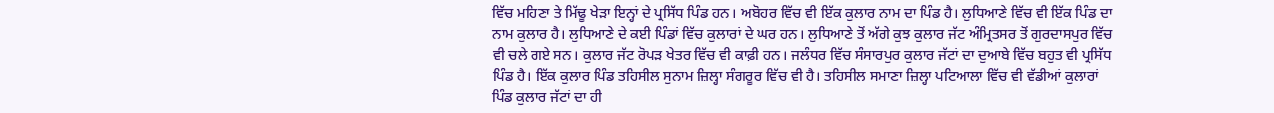ਵਿੱਚ ਮਹਿਣਾ ਤੇ ਮਿੱਢੂ ਖੇੜਾ ਇਨ੍ਹਾਂ ਦੇ ਪ੍ਰਸਿੱਧ ਪਿੰਡ ਹਨ। ਅਬੋਹਰ ਵਿੱਚ ਵੀ ਇੱਕ ਕੁਲਾਰ ਨਾਮ ਦਾ ਪਿੰਡ ਹੈ। ਲੁਧਿਆਣੇ ਵਿੱਚ ਵੀ ਇੱਕ ਪਿੰਡ ਦਾ ਨਾਮ ਕੁਲਾਰ ਹੈ। ਲੁਧਿਆਣੇ ਦੇ ਕਈ ਪਿੰਡਾਂ ਵਿੱਚ ਕੁਲਾਰਾਂ ਦੇ ਘਰ ਹਨ। ਲੁਧਿਆਣੇ ਤੋਂ ਅੱਗੇ ਕੁਝ ਕੁਲਾਰ ਜੱਟ ਅੰਮ੍ਰਿਤਸਰ ਤੋਂ ਗੁਰਦਾਸਪੁਰ ਵਿੱਚ ਵੀ ਚਲੇ ਗਏ ਸਨ। ਕੁਲਾਰ ਜੱਟ ਰੋਪੜ ਖੇਤਰ ਵਿੱਚ ਵੀ ਕਾਫ਼ੀ ਹਨ। ਜਲੰਧਰ ਵਿੱਚ ਸੰਸਾਰਪੁਰ ਕੁਲਾਰ ਜੱਟਾਂ ਦਾ ਦੁਆਬੇ ਵਿੱਚ ਬਹੁਤ ਵੀ ਪ੍ਰਸਿੱਧ ਪਿੰਡ ਹੈ। ਇੱਕ ਕੁਲਾਰ ਪਿੰਡ ਤਹਿਸੀਲ ਸੁਨਾਮ ਜ਼ਿਲ੍ਹਾ ਸੰਗਰੂਰ ਵਿੱਚ ਵੀ ਹੈ। ਤਹਿਸੀਲ ਸਮਾਣਾ ਜ਼ਿਲ੍ਹਾ ਪਟਿਆਲਾ ਵਿੱਚ ਵੀ ਵੱਡੀਆਂ ਕੁਲਾਰਾਂ ਪਿੰਡ ਕੁਲਾਰ ਜੱਟਾਂ ਦਾ ਹੀ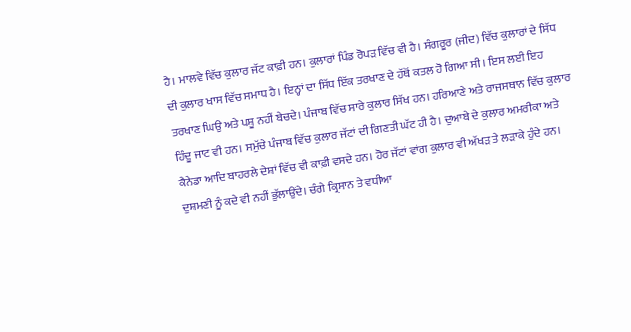ਹੈ। ਮਾਲਵੇ ਵਿੱਚ ਕੁਲਾਰ ਜੱਟ ਕਾਫ਼ੀ ਹਨ। ਕੁਲਾਰਾਂ ਪਿੰਡ ਰੋਪੜ ਵਿੱਚ ਵੀ ਹੈ। ਸੰਗਰੂਰ (ਜੀਦ) ਵਿੱਚ ਕੁਲਾਰਾਂ ਦੇ ਸਿੱਧ ਦੀ ਕੁਲਾਰ ਖਾਸ ਵਿੱਚ ਸਮਾਧ ਹੈ। ਇਨ੍ਹਾਂ ਦਾ ਸਿੱਧ ਇੱਕ ਤਰਖਾਣ ਦੇ ਹੱਥੋਂ ਕਤਲ ਹੋ ਗਿਆ ਸੀ। ਇਸ ਲਈ ਇਹ ਤਰਖਾਣ ਘਿਉ ਅਤੇ ਪਸ਼ੂ ਨਹੀਂ ਬੇਚਦੇ। ਪੰਜਾਬ ਵਿੱਚ ਸਾਰੇ ਕੁਲਾਰ ਸਿੱਖ ਹਨ। ਹਰਿਆਣੇ ਅਤੇ ਰਾਜਸਥਾਨ ਵਿੱਚ ਕੁਲਾਰ ਹਿੰਦੂ ਜਾਟ ਵੀ ਹਨ। ਸਮੁੱਚੇ ਪੰਜਾਬ ਵਿੱਚ ਕੁਲਾਰ ਜੱਟਾਂ ਦੀ ਗਿਣਤੀ ਘੱਟ ਹੀ ਹੈ। ਦੁਆਬੇ ਦੇ ਕੁਲਾਰ ਅਮਰੀਕਾ ਅਤੇ ਕੈਨੇਡਾ ਆਦਿ ਬਾਹਰਲੇ ਦੇਸ਼ਾਂ ਵਿੱਚ ਵੀ ਕਾਫ਼ੀ ਵਸਦੇ ਹਨ। ਹੋਰ ਜੱਟਾਂ ਵਾਂਗ ਕੁਲਾਰ ਵੀ ਅੱਖੜ ਤੇ ਲੜਾਕੇ ਹੁੰਦੇ ਹਨ। ਦੁਸ਼ਮਣੀ ਨੂੰ ਕਦੇ ਵੀ ਨਹੀਂ ਭੁੱਲਾਉਂਦੇ। ਚੰਗੇ ਕ੍ਰਿਸਾਨ ਤੇ ਵਧੀਆ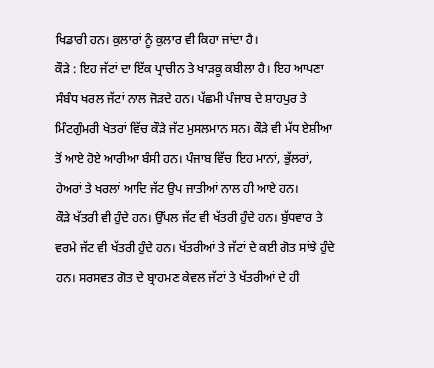ਖਿਡਾਰੀ ਹਨ। ਕੁਲਾਰਾਂ ਨੂੰ ਕੁਲਾਰ ਵੀ ਕਿਹਾ ਜਾਂਦਾ ਹੈ।
ਕੌੜੇ : ਇਹ ਜੱਟਾਂ ਦਾ ਇੱਕ ਪ੍ਰਾਚੀਨ ਤੇ ਖਾੜਕੂ ਕਬੀਲਾ ਹੈ। ਇਹ ਆਪਣਾ ਸੰਬੰਧ ਖਰਲ ਜੱਟਾਂ ਨਾਲ ਜੋੜਦੇ ਹਨ। ਪੱਛਮੀ ਪੰਜਾਬ ਦੇ ਸ਼ਾਹਪੁਰ ਤੇ ਮਿੰਟਗੁੰਮਰੀ ਖੇਤਰਾਂ ਵਿੱਚ ਕੌੜੇ ਜੱਟ ਮੁਸਲਮਾਨ ਸਨ। ਕੌੜੇ ਵੀ ਮੱਧ ਏਸ਼ੀਆ ਤੋਂ ਆਏ ਹੋਏ ਆਰੀਆ ਬੰਸੀ ਹਨ। ਪੰਜਾਬ ਵਿੱਚ ਇਹ ਮਾਨਾਂ, ਭੁੱਲਰਾਂ, ਹੇਅਰਾਂ ਤੇ ਖਰਲਾਂ ਆਦਿ ਜੱਟ ਉਪ ਜਾਤੀਆਂ ਨਾਲ ਹੀ ਆਏ ਹਨ।
ਕੌੜੇ ਖੱਤਰੀ ਵੀ ਹੁੰਦੇ ਹਨ। ਉੱਪਲ ਜੱਟ ਵੀ ਖੱਤਰੀ ਹੁੰਦੇ ਹਨ। ਬੁੱਧਵਾਰ ਤੇ ਵਰਮੇ ਜੱਟ ਵੀ ਖੱਤਰੀ ਹੁੰਦੇ ਹਨ। ਖੱਤਰੀਆਂ ਤੇ ਜੱਟਾਂ ਦੇ ਕਈ ਗੋਤ ਸਾਂਝੇ ਹੁੰਦੇ ਹਨ। ਸਰਸਵਤ ਗੋਤ ਦੇ ਬ੍ਰਾਹਮਣ ਕੇਵਲ ਜੱਟਾਂ ਤੇ ਖੱਤਰੀਆਂ ਦੇ ਹੀ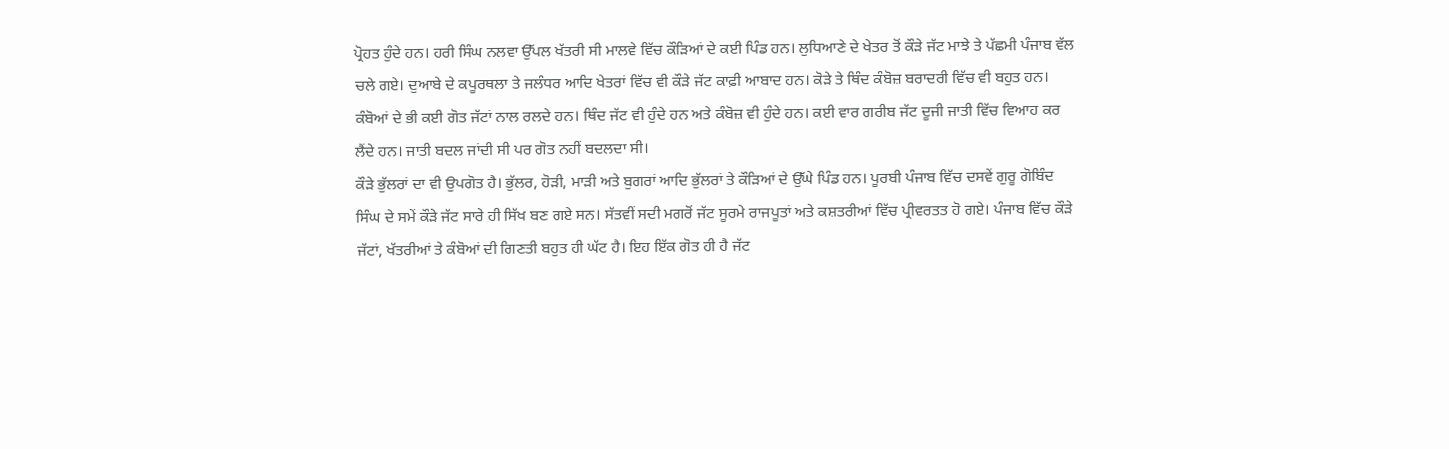ਪ੍ਰੋਹਤ ਹੁੰਦੇ ਹਨ। ਹਰੀ ਸਿੰਘ ਨਲਵਾ ਉੱਪਲ ਖੱਤਰੀ ਸੀ ਮਾਲਵੇ ਵਿੱਚ ਕੌੜਿਆਂ ਦੇ ਕਈ ਪਿੰਡ ਹਨ। ਲੁਧਿਆਣੇ ਦੇ ਖੇਤਰ ਤੋਂ ਕੌੜੇ ਜੱਟ ਮਾਝੇ ਤੇ ਪੱਛਮੀ ਪੰਜਾਬ ਵੱਲ ਚਲੇ ਗਏ। ਦੁਆਬੇ ਦੇ ਕਪੂਰਥਲਾ ਤੇ ਜਲੰਧਰ ਆਦਿ ਖੇਤਰਾਂ ਵਿੱਚ ਵੀ ਕੌੜੇ ਜੱਟ ਕਾਫ਼ੀ ਆਬਾਦ ਹਨ। ਕੋੜੇ ਤੇ ਥਿੰਦ ਕੰਬੋਜ਼ ਬਰਾਦਰੀ ਵਿੱਚ ਵੀ ਬਹੁਤ ਹਨ। ਕੰਬੋਆਂ ਦੇ ਭੀ ਕਈ ਗੋਤ ਜੱਟਾਂ ਨਾਲ ਰਲਦੇ ਹਨ। ਥਿੰਦ ਜੱਟ ਵੀ ਹੁੰਦੇ ਹਨ ਅਤੇ ਕੰਬੋਜ਼ ਵੀ ਹੁੰਦੇ ਹਨ। ਕਈ ਵਾਰ ਗਰੀਬ ਜੱਟ ਦੂਜੀ ਜਾਤੀ ਵਿੱਚ ਵਿਆਹ ਕਰ ਲੈਂਦੇ ਹਨ। ਜਾਤੀ ਬਦਲ ਜਾਂਦੀ ਸੀ ਪਰ ਗੋਤ ਨਹੀਂ ਬਦਲਦਾ ਸੀ।
ਕੌੜੇ ਭੁੱਲਰਾਂ ਦਾ ਵੀ ਉਪਗੋਤ ਹੈ। ਭੁੱਲਰ, ਹੋੜੀ, ਮਾੜੀ ਅਤੇ ਬੁਗਰਾਂ ਆਦਿ ਭੁੱਲਰਾਂ ਤੇ ਕੌੜਿਆਂ ਦੇ ਉੱਘੇ ਪਿੰਡ ਹਨ। ਪੂਰਬੀ ਪੰਜਾਬ ਵਿੱਚ ਦਸਵੇਂ ਗੁਰੂ ਗੋਬਿੰਦ ਸਿੰਘ ਦੇ ਸਮੇਂ ਕੌੜੇ ਜੱਟ ਸਾਰੇ ਹੀ ਸਿੱਖ ਬਣ ਗਏ ਸਨ। ਸੱਤਵੀਂ ਸਦੀ ਮਗਰੋਂ ਜੱਟ ਸੂਰਮੇ ਰਾਜਪੂਤਾਂ ਅਤੇ ਕਸ਼ਤਰੀਆਂ ਵਿੱਚ ਪ੍ਰੀਵਰਤਤ ਹੋ ਗਏ। ਪੰਜਾਬ ਵਿੱਚ ਕੌੜੇ ਜੱਟਾਂ, ਖੱਤਰੀਆਂ ਤੇ ਕੰਬੋਆਂ ਦੀ ਗਿਣਤੀ ਬਹੁਤ ਹੀ ਘੱਟ ਹੈ। ਇਹ ਇੱਕ ਗੋਤ ਹੀ ਹੈ ਜੱਟ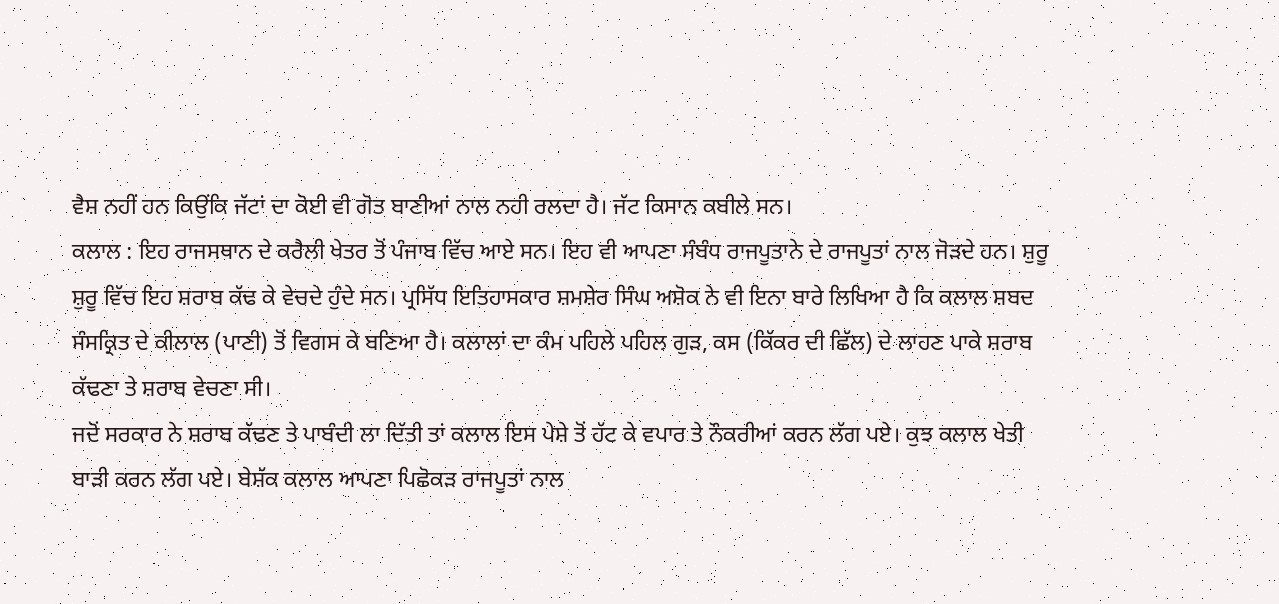ਵੈਸ਼ ਨਹੀਂ ਹਨ ਕਿਉਂਕਿ ਜੱਟਾਂ ਦਾ ਕੋਈ ਵੀ ਗੋਤ ਬਾਣੀਆਂ ਨਾਲ ਨਹੀ ਰਲਦਾ ਹੈ। ਜੱਟ ਕਿਸਾਨ ਕਬੀਲੇ ਸਨ।
ਕਲਾਲ : ਇਹ ਰਾਜਸਥਾਨ ਦੇ ਕਰੈਲੀ ਖੇਤਰ ਤੋਂ ਪੰਜਾਬ ਵਿੱਚ ਆਏ ਸਨ। ਇਹ ਵੀ ਆਪਣਾ ਸੰਬੰਧ ਰਾਜਪੂਤਾਨੇ ਦੇ ਰਾਜਪੂਤਾਂ ਨਾਲ ਜੋੜਦੇ ਹਨ। ਸ਼ੁਰੂ ਸ਼ੁਰੂ ਵਿੱਚ ਇਹ ਸ਼ਰਾਬ ਕੱਢ ਕੇ ਵੇਚਦੇ ਹੁੰਦੇ ਸਨ। ਪ੍ਰਸਿੱਧ ਇਤਿਹਾਸਕਾਰ ਸ਼ਮਸ਼ੇਰ ਸਿੰਘ ਅਸ਼ੋਕ ਨੇ ਵੀ ਇਨਾ ਬਾਰੇ ਲਿਖਿਆ ਹੈ ਕਿ ਕਲਾਲ ਸ਼ਬਦ ਸੰਸਕ੍ਰਿਤ ਦੇ ਕੀਲਾਲ (ਪਾਣੀ) ਤੋਂ ਵਿਗਸ ਕੇ ਬਣਿਆ ਹੈ। ਕਲਾਲਾਂ ਦਾ ਕੰਮ ਪਹਿਲੇ ਪਹਿਲ ਗੁੜ, ਕਸ (ਕਿੱਕਰ ਦੀ ਛਿੱਲ) ਦੇ ਲਾਹਣ ਪਾਕੇ ਸ਼ਰਾਬ ਕੱਢਣਾ ਤੇ ਸ਼ਰਾਬ ਵੇਚਣਾ ਸੀ।
ਜਦੋਂ ਸਰਕਾਰ ਨੇ ਸ਼ਰਾਬ ਕੱਢਣ ਤੇ ਪਾਬੰਦੀ ਲਾ ਦਿੱਤੀ ਤਾਂ ਕਲਾਲ ਇਸ ਪੇਸ਼ੇ ਤੋਂ ਹੱਟ ਕੇ ਵਪਾਰ ਤੇ ਨੌਕਰੀਆਂ ਕਰਨ ਲੱਗ ਪਏ। ਕੁਝ ਕਲਾਲ ਖੇਤੀ ਬਾੜੀ ਕਰਨ ਲੱਗ ਪਏ। ਬੇਸ਼ੱਕ ਕਲਾਲ ਆਪਣਾ ਪਿਛੋਕੜ ਰਾਜਪੂਤਾਂ ਨਾਲ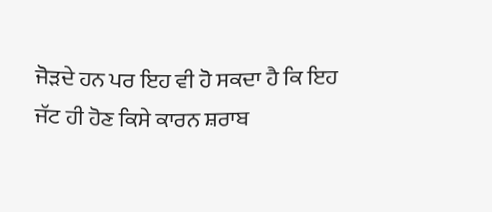ਜੋੜਦੇ ਹਨ ਪਰ ਇਹ ਵੀ ਹੋ ਸਕਦਾ ਹੈ ਕਿ ਇਹ ਜੱਟ ਹੀ ਹੋਣ ਕਿਸੇ ਕਾਰਨ ਸ਼ਰਾਬ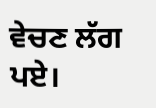ਵੇਚਣ ਲੱਗ ਪਏ।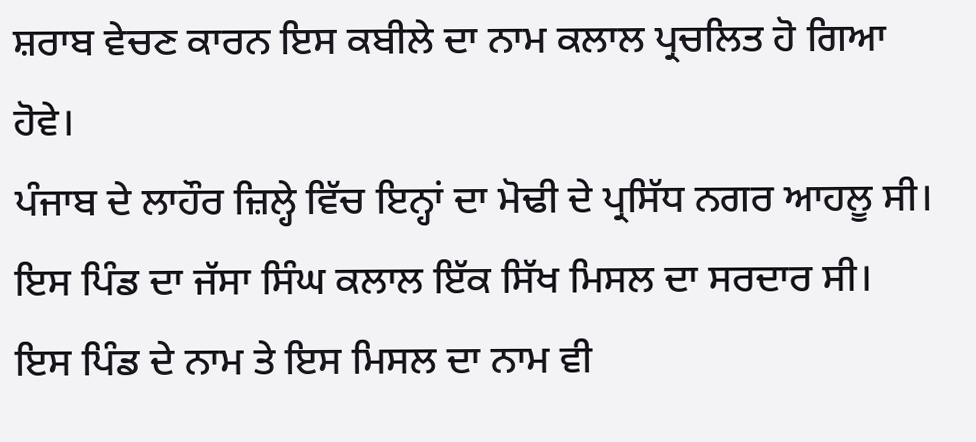ਸ਼ਰਾਬ ਵੇਚਣ ਕਾਰਨ ਇਸ ਕਬੀਲੇ ਦਾ ਨਾਮ ਕਲਾਲ ਪ੍ਰਚਲਿਤ ਹੋ ਗਿਆ ਹੋਵੇ।
ਪੰਜਾਬ ਦੇ ਲਾਹੌਰ ਜ਼ਿਲ੍ਹੇ ਵਿੱਚ ਇਨ੍ਹਾਂ ਦਾ ਮੋਢੀ ਦੇ ਪ੍ਰਸਿੱਧ ਨਗਰ ਆਹਲੂ ਸੀ। ਇਸ ਪਿੰਡ ਦਾ ਜੱਸਾ ਸਿੰਘ ਕਲਾਲ ਇੱਕ ਸਿੱਖ ਮਿਸਲ ਦਾ ਸਰਦਾਰ ਸੀ। ਇਸ ਪਿੰਡ ਦੇ ਨਾਮ ਤੇ ਇਸ ਮਿਸਲ ਦਾ ਨਾਮ ਵੀ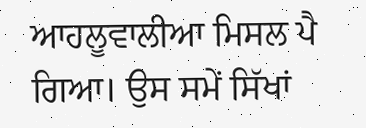ਆਹਲੂਵਾਲੀਆ ਮਿਸਲ ਪੈ ਗਿਆ। ਉਸ ਸਮੇਂ ਸਿੱਖਾਂ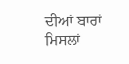ਦੀਆਂ ਬਾਰਾਂ ਮਿਸਲਾਂ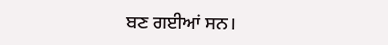ਬਣ ਗਈਆਂ ਸਨ।